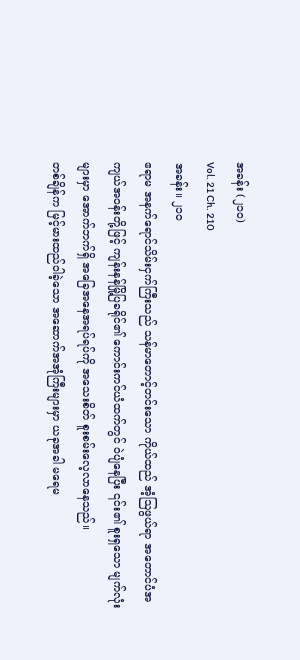အခန်း (၂၁၀)
Vol. 21 Ch. 210
အခန်း။ ၂၁၀
ဧရာမ အနက်ရောင်သိမ်းငှက်ကြီးသည် သန်မာတောင့်တင်းသော ကိုယ်ထည် အံ့ဩဖွယ်ရာ အတောင်ပံအကျယ်အဝန်းတို့ဖြင့် ကျန်းနန်မြို့ပြခရိုင်၏ ကောင်းကင်ယံထက်တွင် ဝဲပျံနေပြီး ၎င်း၏ စူးရှသော မျက်လုံးများမှာ အောက်ဘက်ရှိ အခြေအနေအရပ်ရပ်ကို အသေးစိတ် စူးစမ်းလေ့လာနေသည်။
တစ်ချိန်က မြင့်မားထည်ဝါခဲ့သော အဆောက်အအုံကြီးများမှာ ယခုအခါ မရေမ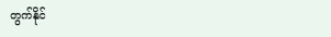တွက်နိုင်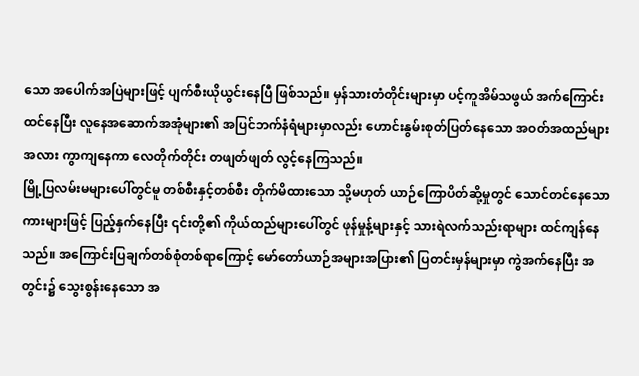သော အပေါက်အပြဲများဖြင့် ပျက်စီးယိုယွင်းနေပြီ ဖြစ်သည်။ မှန်သားတံတိုင်းများမှာ ပင့်ကူအိမ်သဖွယ် အက်ကြောင်းထင်နေပြီး လူနေအဆောက်အအုံများ၏ အပြင်ဘက်နံရံများမှာလည်း ဟောင်းနွမ်းစုတ်ပြတ်နေသော အဝတ်အထည်များအလား ကွာကျနေကာ လေတိုက်တိုင်း တဖျတ်ဖျတ် လွင့်နေကြသည်။
မြို့ပြလမ်းမများပေါ်တွင်မူ တစ်စီးနှင့်တစ်စီး တိုက်မိထားသော သို့မဟုတ် ယာဉ်ကြောပိတ်ဆို့မှုတွင် သောင်တင်နေသော ကားများဖြင့် ပြည့်နှက်နေပြီး ၎င်းတို့၏ ကိုယ်ထည်များပေါ်တွင် ဖုန်မှုန့်များနှင့် သားရဲလက်သည်းရာများ ထင်ကျန်နေသည်။ အကြောင်းပြချက်တစ်စုံတစ်ရာကြောင့် မော်တော်ယာဉ်အများအပြား၏ ပြတင်းမှန်များမှာ ကွဲအက်နေပြီး အတွင်း၌ သွေးစွန်းနေသော အ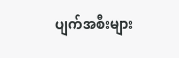ပျက်အစီးများ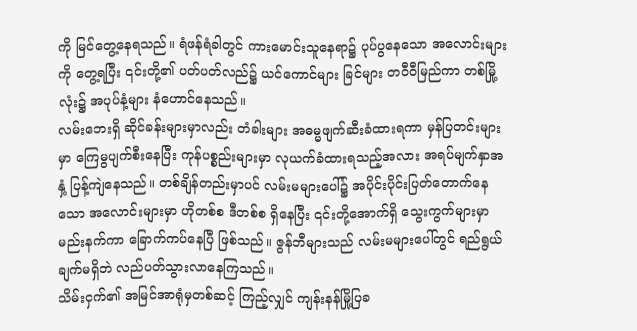ကို မြင်တွေ့နေရသည်။ ရံဖန်ရံခါတွင် ကားမောင်းသူနေရာ၌ ပုပ်ပွနေသော အလောင်းများကို တွေ့ရပြီး ၎င်းတို့၏ ပတ်ပတ်လည်၌ ယင်ကောင်များ ခြင်များ တဝီဝီမြည်ကာ တစ်မြို့လုံး၌ အပုပ်နံ့များ နံဟောင်နေသည်။
လမ်းဘေးရှိ ဆိုင်ခန်းများမှာလည်း တံခါးများ အဓမ္မဖျက်ဆီးခံထားရကာ မှန်ပြတင်းများမှာ ကြေမွပျက်စီးနေပြီး ကုန်ပစ္စည်းများမှာ လုယက်ခံထားရသည့်အလား အရပ်မျက်နှာအနှံ့ ပြန့်ကျဲနေသည်။ တစ်ချိန်တည်းမှာပင် လမ်းမများပေါ်၌ အပိုင်းပိုင်းပြတ်တောက်နေသော အလောင်းများမှာ ဟိုတစ်စ ဒီတစ်စ ရှိနေပြီး ၎င်းတို့အောက်ရှိ သွေးကွက်များမှာ မည်းနက်ကာ ခြောက်ကပ်နေပြီ ဖြစ်သည်။ ဇွန်ဘီများသည် လမ်းမများပေါ်တွင် ရည်ရွယ်ချက်မရှိဘဲ လည်ပတ်သွားလာနေကြသည်။
သိမ်းငှက်၏ အမြင်အာရုံမှတစ်ဆင့် ကြည့်လျှင် ကျန်းနန်မြို့ပြခ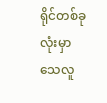ရိုင်တစ်ခုလုံးမှာ သေလူ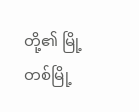တို့၏ မြို့တစ်မြို့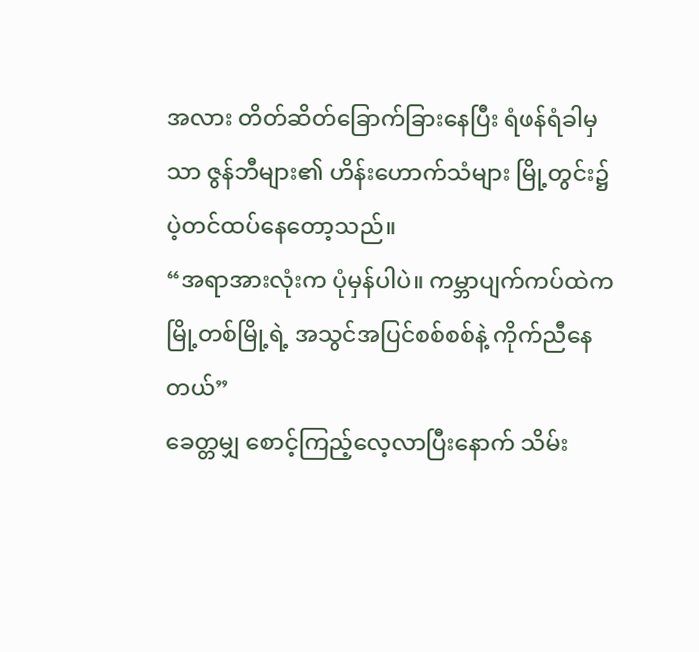အလား တိတ်ဆိတ်ခြောက်ခြားနေပြီး ရံဖန်ရံခါမှသာ ဇွန်ဘီများ၏ ဟိန်းဟောက်သံများ မြို့တွင်း၌ ပဲ့တင်ထပ်နေတော့သည်။
“အရာအားလုံးက ပုံမှန်ပါပဲ။ ကမ္ဘာပျက်ကပ်ထဲက မြို့တစ်မြို့ရဲ့ အသွင်အပြင်စစ်စစ်နဲ့ ကိုက်ညီနေတယ်”
ခေတ္တမျှ စောင့်ကြည့်လေ့လာပြီးနောက် သိမ်း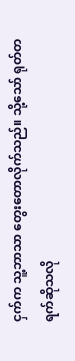ငှက်က သူ့ဘာသာ တွေးတောလိုက်သည်။ သို့သော် ရုတ်တရက်ဆိုသလို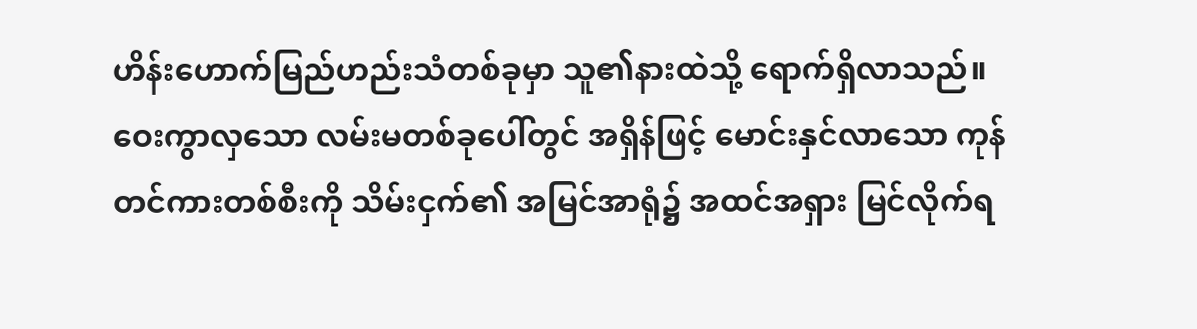ဟိန်းဟောက်မြည်ဟည်းသံတစ်ခုမှာ သူ၏နားထဲသို့ ရောက်ရှိလာသည်။
ဝေးကွာလှသော လမ်းမတစ်ခုပေါ်တွင် အရှိန်ဖြင့် မောင်းနှင်လာသော ကုန်တင်ကားတစ်စီးကို သိမ်းငှက်၏ အမြင်အာရုံ၌ အထင်အရှား မြင်လိုက်ရ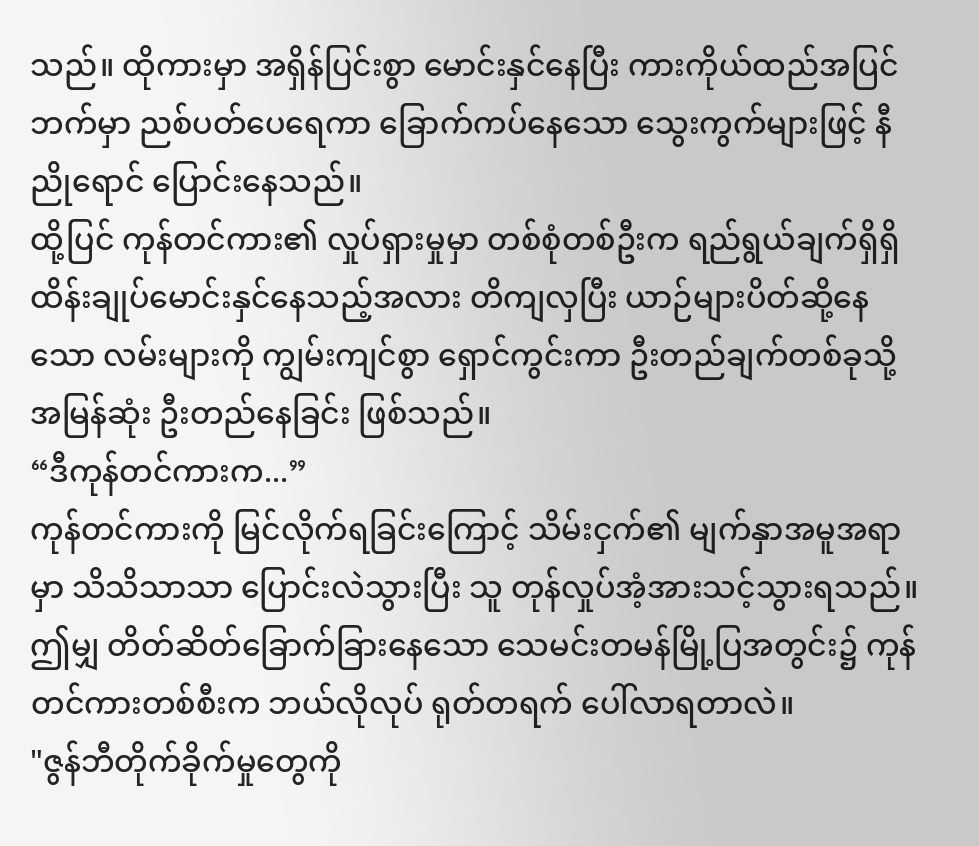သည်။ ထိုကားမှာ အရှိန်ပြင်းစွာ မောင်းနှင်နေပြီး ကားကိုယ်ထည်အပြင်ဘက်မှာ ညစ်ပတ်ပေရေကာ ခြောက်ကပ်နေသော သွေးကွက်များဖြင့် နီညိုရောင် ပြောင်းနေသည်။
ထို့ပြင် ကုန်တင်ကား၏ လှုပ်ရှားမှုမှာ တစ်စုံတစ်ဦးက ရည်ရွယ်ချက်ရှိရှိ ထိန်းချုပ်မောင်းနှင်နေသည့်အလား တိကျလှပြီး ယာဉ်များပိတ်ဆို့နေသော လမ်းများကို ကျွမ်းကျင်စွာ ရှောင်ကွင်းကာ ဦးတည်ချက်တစ်ခုသို့ အမြန်ဆုံး ဦးတည်နေခြင်း ဖြစ်သည်။
“ဒီကုန်တင်ကားက...”
ကုန်တင်ကားကို မြင်လိုက်ရခြင်းကြောင့် သိမ်းငှက်၏ မျက်နှာအမူအရာမှာ သိသိသာသာ ပြောင်းလဲသွားပြီး သူ တုန်လှုပ်အံ့အားသင့်သွားရသည်။ ဤမျှ တိတ်ဆိတ်ခြောက်ခြားနေသော သေမင်းတမန်မြို့ပြအတွင်း၌ ကုန်တင်ကားတစ်စီးက ဘယ်လိုလုပ် ရုတ်တရက် ပေါ်လာရတာလဲ။
"ဇွန်ဘီတိုက်ခိုက်မှုတွေကို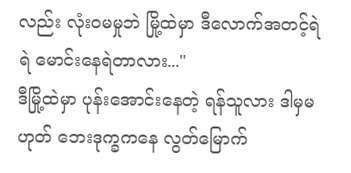လည်း လုံးဝမမှုဘဲ မြို့ထဲမှာ ဒီလောက်အတင့်ရဲရဲ မောင်းနေရဲတာလား..."
ဒီမြို့ထဲမှာ ပုန်းအောင်းနေတဲ့ ရန်သူလား ဒါမှမဟုတ် ဘေးဒုက္ခကနေ လွတ်မြောက်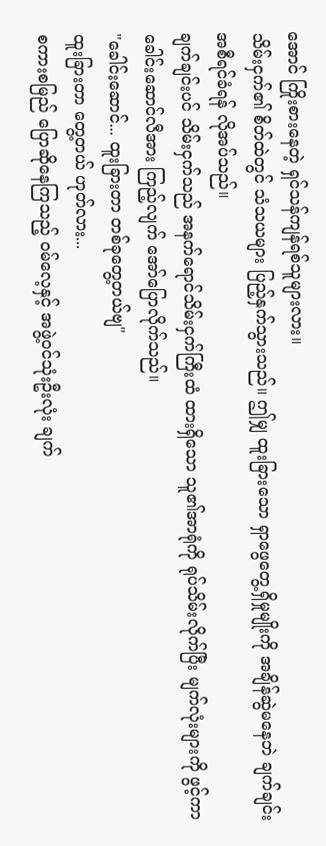အောင် ကြိုးစားနေတဲ့ ရှင်သန်ကျန်ရစ်သူများလား။
သိမ်းငှက်၏ စိတ်ထဲတွင် သံသယများ ပြည့်နှက်သွားသည်။ ဤမျှ ထူးခြားသော ရှာဖွေတွေ့ရှိမှုမျိုးကို အချိန်ဆွဲမနေဘဲ ချက်ချင်း အစီရင်ခံရန် လိုအပ်သည်။
ချက်ချင်းပင် သိမ်းငှက်သည် အနက်ရောင်သိမ်းငှက်ကြီးထံ ထားရှိသော သူ၏အာရုံကို ရုပ်သိမ်းလိုက်ပြီး မျက်လုံးများကို ဖွင့်ကာ ခေါင်းဆောင်လီအား ကြည့်လျက် အော်ပြောလိုက်သည်။
"ခေါင်းဆောင်... ထူးခြားတာ တစ်ခုတွေ့တယ်ဗျ"
ထူးခြားတာ တွေ့တယ် ဟုတ်လား...
စကားစမြည် ပြောဆိုနေကြသည့် ဝမ်လေ့နှင့် အဖွဲ့ဝင်သုံးဦးလုံး ချက်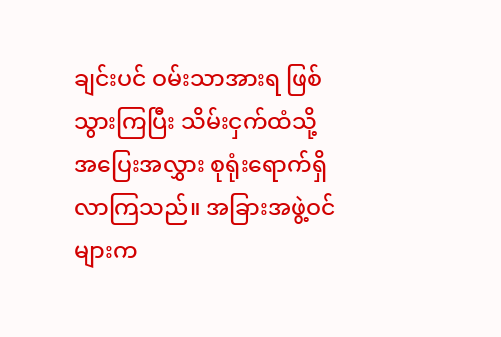ချင်းပင် ဝမ်းသာအားရ ဖြစ်သွားကြပြီး သိမ်းငှက်ထံသို့ အပြေးအလွှား စုရုံးရောက်ရှိလာကြသည်။ အခြားအဖွဲ့ဝင်များက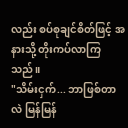လည်း စပ်စုချင်စိတ်ဖြင့် အနားသို့ တိုးကပ်လာကြသည်။
"သိမ်းငှက်... ဘာဖြစ်တာလဲ မြန်မြန်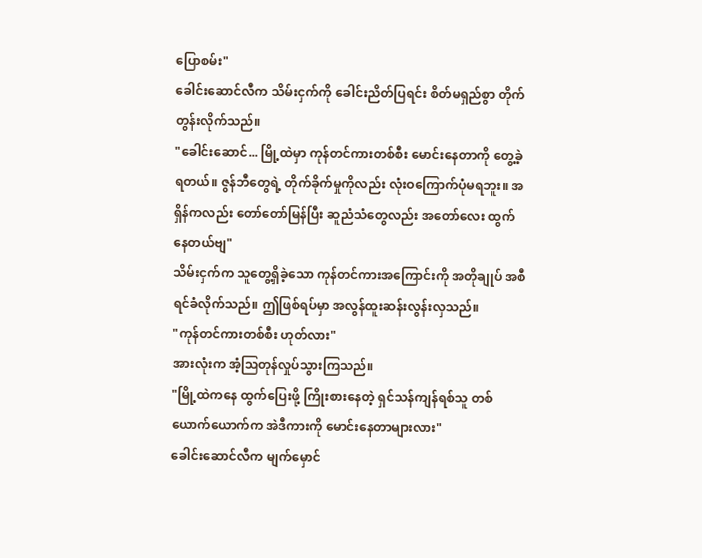ပြောစမ်း"
ခေါင်းဆောင်လီက သိမ်းငှက်ကို ခေါင်းညိတ်ပြရင်း စိတ်မရှည်စွာ တိုက်တွန်းလိုက်သည်။
"ခေါင်းဆောင်... မြို့ထဲမှာ ကုန်တင်ကားတစ်စီး မောင်းနေတာကို တွေ့ခဲ့ရတယ်။ ဇွန်ဘီတွေရဲ့ တိုက်ခိုက်မှုကိုလည်း လုံးဝကြောက်ပုံမရဘူး။ အရှိန်ကလည်း တော်တော်မြန်ပြီး ဆူညံသံတွေလည်း အတော်လေး ထွက်နေတယ်ဗျ"
သိမ်းငှက်က သူတွေ့ရှိခဲ့သော ကုန်တင်ကားအကြောင်းကို အတိုချုပ် အစီရင်ခံလိုက်သည်။ ဤဖြစ်ရပ်မှာ အလွန်ထူးဆန်းလွန်းလှသည်။
"ကုန်တင်ကားတစ်စီး ဟုတ်လား"
အားလုံးက အံ့ဩတုန်လှုပ်သွားကြသည်။
"မြို့ထဲကနေ ထွက်ပြေးဖို့ ကြိုးစားနေတဲ့ ရှင်သန်ကျန်ရစ်သူ တစ်ယောက်ယောက်က အဲဒီကားကို မောင်းနေတာများလား"
ခေါင်းဆောင်လီက မျက်မှောင်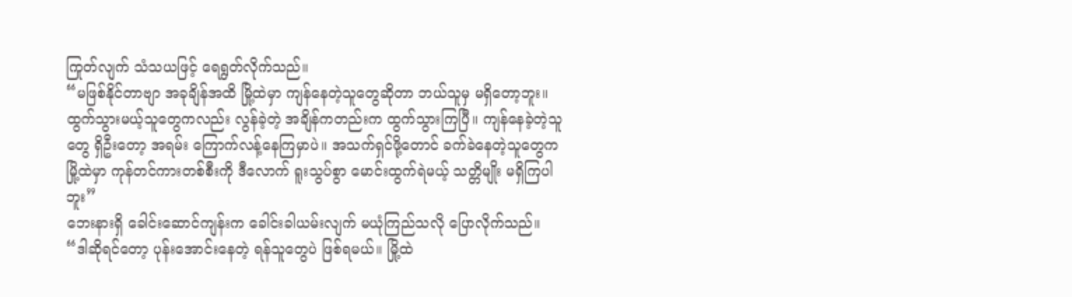ကြုတ်လျက် သံသယဖြင့် ရေရွတ်လိုက်သည်။
“မဖြစ်နိုင်တာဗျာ အခုချိန်အထိ မြို့ထဲမှာ ကျန်နေတဲ့သူတွေဆိုတာ ဘယ်သူမှ မရှိတော့ဘူး။ ထွက်သွားမယ့်သူတွေကလည်း လွန်ခဲ့တဲ့ အချိန်ကတည်းက ထွက်သွားကြပြီ။ ကျန်နေခဲ့တဲ့သူတွေ ရှိဦးတော့ အရမ်း ကြောက်လန့်နေကြမှာပဲ။ အသက်ရှင်ဖို့တောင် ခက်ခဲနေတဲ့သူတွေက မြို့ထဲမှာ ကုန်တင်ကားတစ်စီးကို ဒီလောက် ရူးသွပ်စွာ မောင်းထွက်ရဲမယ့် သတ္တိမျိုး မရှိကြပါဘူး”
ဘေးနားရှိ ခေါင်းဆောင်ကျန်းက ခေါင်းခါယမ်းလျက် မယုံကြည်သလို ပြောလိုက်သည်။
“ဒါဆိုရင်တော့ ပုန်းအောင်းနေတဲ့ ရန်သူတွေပဲ ဖြစ်ရမယ်။ မြို့ထဲ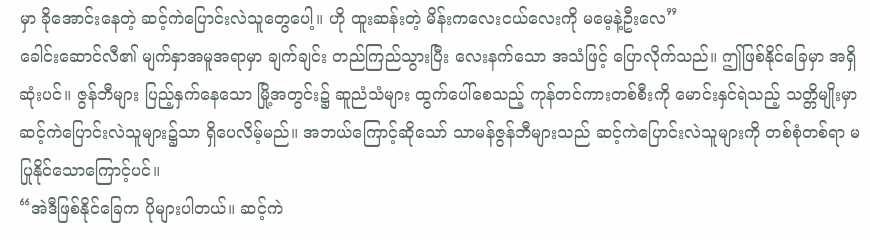မှာ ခိုအောင်းနေတဲ့ ဆင့်ကဲပြောင်းလဲသူတွေပေါ့။ ဟို ထူးဆန်းတဲ့ မိန်းကလေးငယ်လေးကို မမေ့နဲ့ဦးလေ”
ခေါင်းဆောင်လီ၏ မျက်နှာအမူအရာမှာ ချက်ချင်း တည်ကြည်သွားပြီး လေးနက်သော အသံဖြင့် ပြောလိုက်သည်။ ဤဖြစ်နိုင်ခြေမှာ အရှိဆုံးပင်။ ဇွန်ဘီများ ပြည့်နှက်နေသော မြို့အတွင်း၌ ဆူညံသံများ ထွက်ပေါ်စေသည့် ကုန်တင်ကားတစ်စီးကို မောင်းနှင်ရဲသည့် သတ္တိမျိုးမှာ ဆင့်ကဲပြောင်းလဲသူများ၌သာ ရှိပေလိမ့်မည်။ အဘယ်ကြောင့်ဆိုသော် သာမန်ဇွန်ဘီများသည် ဆင့်ကဲပြောင်းလဲသူများကို တစ်စုံတစ်ရာ မပြုနိုင်သောကြောင့်ပင်။
“အဲဒီဖြစ်နိုင်ခြေက ပိုများပါတယ်။ ဆင့်ကဲ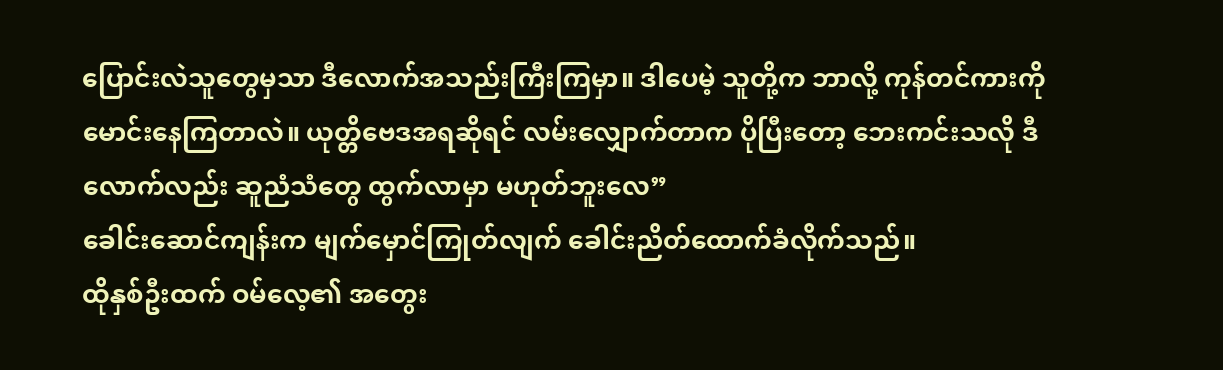ပြောင်းလဲသူတွေမှသာ ဒီလောက်အသည်းကြီးကြမှာ။ ဒါပေမဲ့ သူတို့က ဘာလို့ ကုန်တင်ကားကို မောင်းနေကြတာလဲ။ ယုတ္တိဗေဒအရဆိုရင် လမ်းလျှောက်တာက ပိုပြီးတော့ ဘေးကင်းသလို ဒီလောက်လည်း ဆူညံသံတွေ ထွက်လာမှာ မဟုတ်ဘူးလေ”
ခေါင်းဆောင်ကျန်းက မျက်မှောင်ကြုတ်လျက် ခေါင်းညိတ်ထောက်ခံလိုက်သည်။
ထိုနှစ်ဦးထက် ဝမ်လေ့၏ အတွေး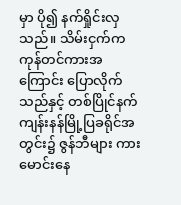မှာ ပို၍ နက်ရှိုင်းလှသည်။ သိမ်းငှက်က ကုန်တင်ကားအကြောင်း ပြောလိုက်သည်နှင့် တစ်ပြိုင်နက် ကျန်းနန်မြို့ပြခရိုင်အတွင်း၌ ဇွန်ဘီများ ကားမောင်းနေ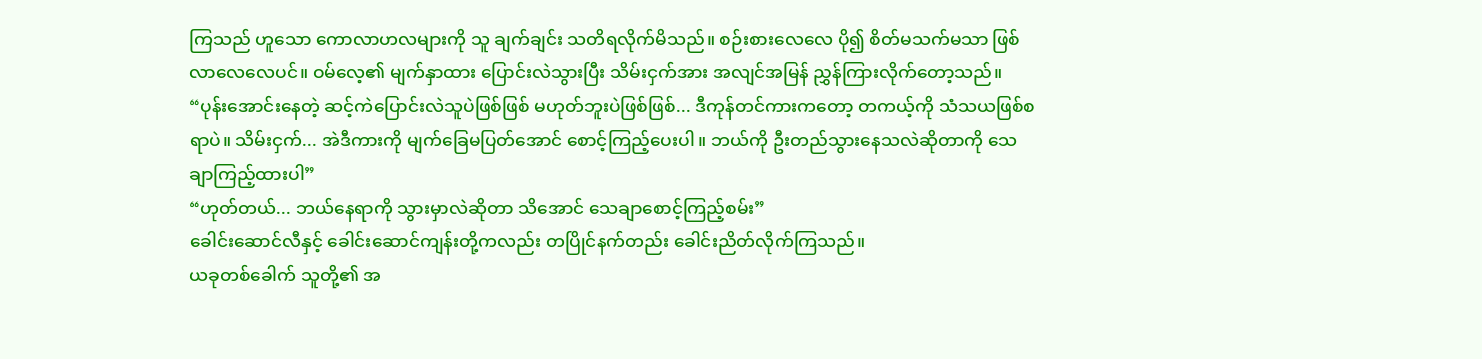ကြသည် ဟူသော ကောလာဟလများကို သူ ချက်ချင်း သတိရလိုက်မိသည်။ စဉ်းစားလေလေ ပို၍ စိတ်မသက်မသာ ဖြစ်လာလေလေပင်။ ဝမ်လေ့၏ မျက်နှာထား ပြောင်းလဲသွားပြီး သိမ်းငှက်အား အလျင်အမြန် ညွှန်ကြားလိုက်တော့သည်။
“ပုန်းအောင်းနေတဲ့ ဆင့်ကဲပြောင်းလဲသူပဲဖြစ်ဖြစ် မဟုတ်ဘူးပဲဖြစ်ဖြစ်... ဒီကုန်တင်ကားကတော့ တကယ့်ကို သံသယဖြစ်စရာပဲ။ သိမ်းငှက်... အဲဒီကားကို မျက်ခြေမပြတ်အောင် စောင့်ကြည့်ပေးပါ။ ဘယ်ကို ဦးတည်သွားနေသလဲဆိုတာကို သေချာကြည့်ထားပါ”
“ဟုတ်တယ်... ဘယ်နေရာကို သွားမှာလဲဆိုတာ သိအောင် သေချာစောင့်ကြည့်စမ်း”
ခေါင်းဆောင်လီနှင့် ခေါင်းဆောင်ကျန်းတို့ကလည်း တပြိုင်နက်တည်း ခေါင်းညိတ်လိုက်ကြသည်။
ယခုတစ်ခေါက် သူတို့၏ အ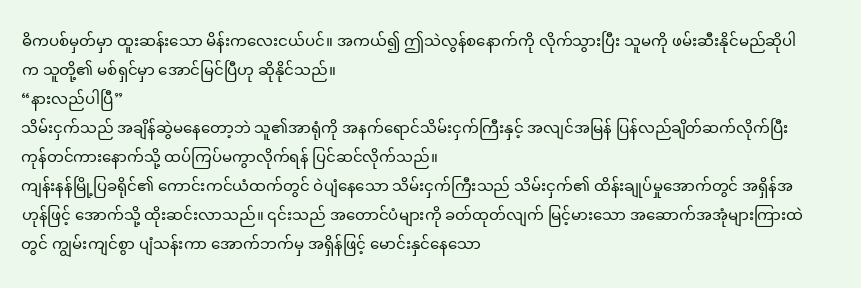ဓိကပစ်မှတ်မှာ ထူးဆန်းသော မိန်းကလေးငယ်ပင်။ အကယ်၍ ဤသဲလွန်စနောက်ကို လိုက်သွားပြီး သူမကို ဖမ်းဆီးနိုင်မည်ဆိုပါက သူတို့၏ မစ်ရှင်မှာ အောင်မြင်ပြီဟု ဆိုနိုင်သည်။
“နားလည်ပါပြီ”
သိမ်းငှက်သည် အချိန်ဆွဲမနေတော့ဘဲ သူ၏အာရုံကို အနက်ရောင်သိမ်းငှက်ကြီးနှင့် အလျင်အမြန် ပြန်လည်ချိတ်ဆက်လိုက်ပြီး ကုန်တင်ကားနောက်သို့ ထပ်ကြပ်မကွာလိုက်ရန် ပြင်ဆင်လိုက်သည်။
ကျန်းနန်မြို့ပြခရိုင်၏ ကောင်းကင်ယံထက်တွင် ဝဲပျံနေသော သိမ်းငှက်ကြီးသည် သိမ်းငှက်၏ ထိန်းချုပ်မှုအောက်တွင် အရှိန်အဟုန်ဖြင့် အောက်သို့ ထိုးဆင်းလာသည်။ ၎င်းသည် အတောင်ပံများကို ခတ်ထုတ်လျက် မြင့်မားသော အဆောက်အအုံများကြားထဲတွင် ကျွမ်းကျင်စွာ ပျံသန်းကာ အောက်ဘက်မှ အရှိန်ဖြင့် မောင်းနှင်နေသော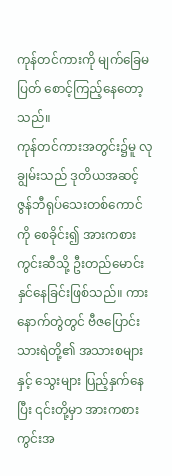ကုန်တင်ကားကို မျက်ခြေမပြတ် စောင့်ကြည့်နေတော့သည်။
ကုန်တင်ကားအတွင်း၌မူ လုချွမ်းသည် ဒုတိယအဆင့် ဇွန်ဘီရုပ်သေးတစ်ကောင်ကို စေခိုင်း၍ အားကစားကွင်းဆီသို့ ဦးတည်မောင်းနှင်နေခြင်းဖြစ်သည်။ ကားနောက်တွဲတွင် ဗီဇပြောင်းသားရဲတို့၏ အသားစများနှင့် သွေးများ ပြည့်နှက်နေပြီး ၎င်းတို့မှာ အားကစားကွင်းအ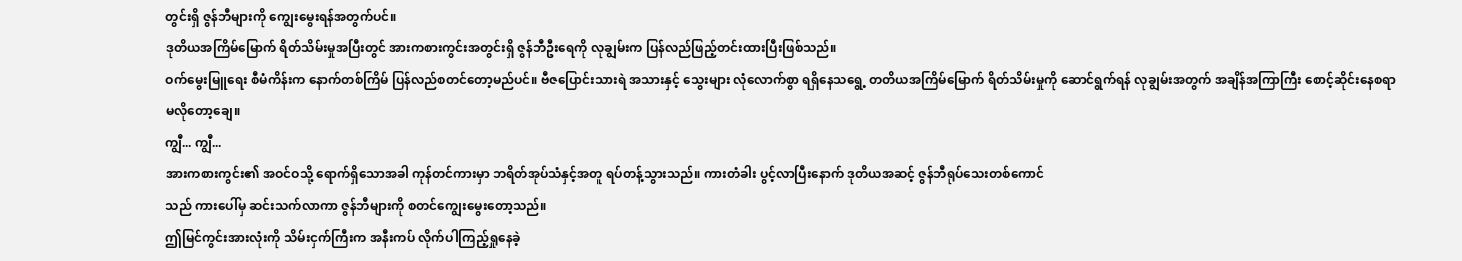တွင်းရှိ ဇွန်ဘီများကို ကျွေးမွေးရန်အတွက်ပင်။
ဒုတိယအကြိမ်မြောက် ရိတ်သိမ်းမှုအပြီးတွင် အားကစားကွင်းအတွင်းရှိ ဇွန်ဘီဦးရေကို လုချွမ်းက ပြန်လည်ဖြည့်တင်းထားပြီးဖြစ်သည်။
ဝက်မွေးမြူရေး စီမံကိန်းက နောက်တစ်ကြိမ် ပြန်လည်စတင်တော့မည်ပင်။ ဗီဇပြောင်းသားရဲ အသားနှင့် သွေးများ လုံလောက်စွာ ရရှိနေသရွေ့ တတိယအကြိမ်မြောက် ရိတ်သိမ်းမှုကို ဆောင်ရွက်ရန် လုချွမ်းအတွက် အချိန်အကြာကြီး စောင့်ဆိုင်းနေစရာ မလိုတော့ချေ။
ကျွီ... ကျွီ...
အားကစားကွင်း၏ အဝင်ဝသို့ ရောက်ရှိသောအခါ ကုန်တင်ကားမှာ ဘရိတ်အုပ်သံနှင့်အတူ ရပ်တန့်သွားသည်။ ကားတံခါး ပွင့်လာပြီးနောက် ဒုတိယအဆင့် ဇွန်ဘီရုပ်သေးတစ်ကောင်
သည် ကားပေါ်မှ ဆင်းသက်လာကာ ဇွန်ဘီများကို စတင်ကျွေးမွေးတော့သည်။
ဤမြင်ကွင်းအားလုံးကို သိမ်းငှက်ကြီးက အနီးကပ် လိုက်ပါကြည့်ရှုနေခဲ့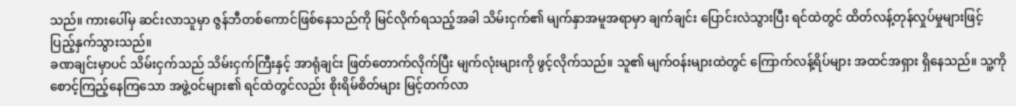သည်။ ကားပေါ်မှ ဆင်းလာသူမှာ ဇွန်ဘီတစ်ကောင်ဖြစ်နေသည်ကို မြင်လိုက်ရသည့်အခါ သိမ်းငှက်၏ မျက်နှာအမူအရာမှာ ချက်ချင်း ပြောင်းလဲသွားပြီး ရင်ထဲတွင် ထိတ်လန့်တုန်လှုပ်မှုများဖြင့် ပြည့်နှက်သွားသည်။
ခဏချင်းမှာပင် သိမ်းငှက်သည် သိမ်းငှက်ကြီးနှင့် အာရုံချင်း ဖြတ်တောက်လိုက်ပြီး မျက်လုံးများကို ဖွင့်လိုက်သည်။ သူ၏ မျက်ဝန်းများထဲတွင် ကြောက်လန့်ရိပ်များ အထင်အရှား ရှိနေသည်။ သူ့ကို စောင့်ကြည့်နေကြသော အဖွဲ့ဝင်များ၏ ရင်ထဲတွင်လည်း စိုးရိမ်စိတ်များ မြင့်တက်လာ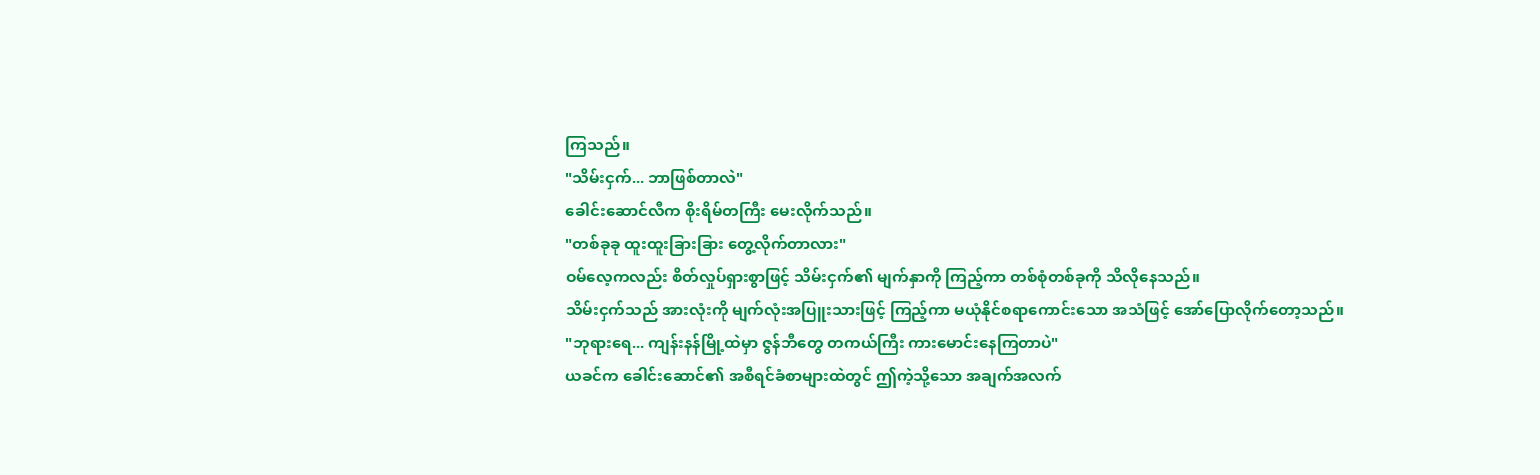ကြသည်။
"သိမ်းငှက်... ဘာဖြစ်တာလဲ"
ခေါင်းဆောင်လီက စိုးရိမ်တကြီး မေးလိုက်သည်။
"တစ်ခုခု ထူးထူးခြားခြား တွေ့လိုက်တာလား"
ဝမ်လေ့ကလည်း စိတ်လှုပ်ရှားစွာဖြင့် သိမ်းငှက်၏ မျက်နှာကို ကြည့်ကာ တစ်စုံတစ်ခုကို သိလိုနေသည်။
သိမ်းငှက်သည် အားလုံးကို မျက်လုံးအပြူးသားဖြင့် ကြည့်ကာ မယုံနိုင်စရာကောင်းသော အသံဖြင့် အော်ပြောလိုက်တော့သည်။
"ဘုရားရေ... ကျန်းနန်မြို့ထဲမှာ ဇွန်ဘီတွေ တကယ်ကြီး ကားမောင်းနေကြတာပဲ"
ယခင်က ခေါင်းဆောင်၏ အစီရင်ခံစာများထဲတွင် ဤကဲ့သို့သော အချက်အလက်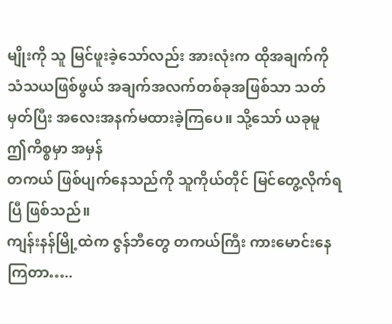မျိုးကို သူ မြင်ဖူးခဲ့သော်လည်း အားလုံးက ထိုအချက်ကို သံသယဖြစ်ဖွယ် အချက်အလက်တစ်ခုအဖြစ်သာ သတ်မှတ်ပြီး အလေးအနက်မထားခဲ့ကြပေ။ သို့သော် ယခုမူ ဤကိစ္စမှာ အမှန်
တကယ် ဖြစ်ပျက်နေသည်ကို သူကိုယ်တိုင် မြင်တွေ့လိုက်ရပြီ ဖြစ်သည်။
ကျန်းနန်မြို့ထဲက ဇွန်ဘီတွေ တကယ်ကြီး ကားမောင်းနေကြတာ…..